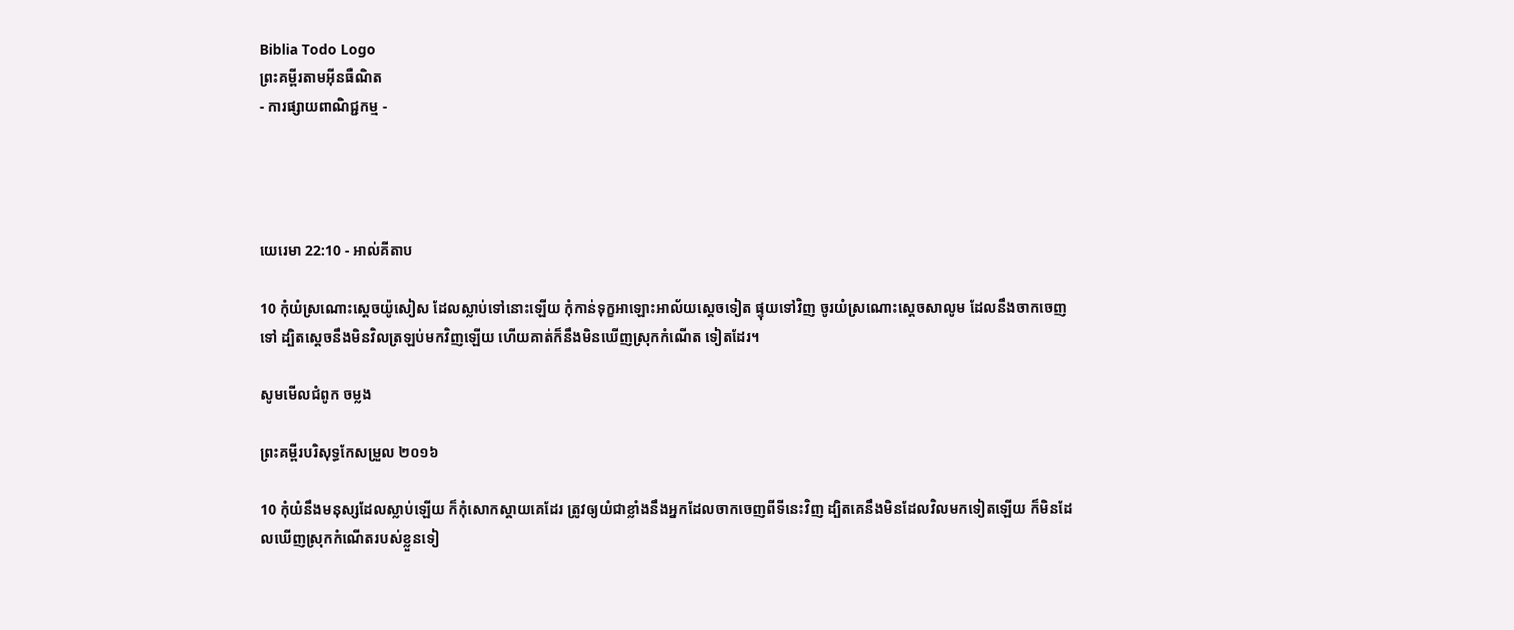Biblia Todo Logo
ព្រះគម្ពីរតាមអ៊ីនធឺណិត
- ការផ្សាយពាណិជ្ជកម្ម -




យេរេមា 22:10 - អាល់គីតាប

10 កុំយំស្រណោះស្ដេចយ៉ូសៀស ដែលស្លាប់ទៅនោះឡើយ កុំកាន់ទុក្ខអាឡោះ‌អាល័យស្ដេចទៀត ផ្ទុយទៅវិញ ចូរយំស្រណោះស្ដេចសាលូម ដែលនឹងចាកចេញទៅ ដ្បិតស្តេចនឹងមិនវិលត្រឡប់មកវិញឡើយ ហើយគាត់ក៏នឹងមិនឃើញស្រុកកំណើត ទៀតដែរ។

សូមមើលជំពូក ចម្លង

ព្រះគម្ពីរបរិសុទ្ធកែសម្រួល ២០១៦

10 កុំយំនឹងមនុស្សដែលស្លាប់ឡើយ ក៏កុំសោកស្តាយគេដែរ ត្រូវឲ្យយំជាខ្លាំងនឹងអ្នកដែលចាកចេញពីទីនេះវិញ ដ្បិតគេនឹងមិនដែលវិលមកទៀតឡើយ ក៏មិនដែលឃើញស្រុកកំណើតរបស់ខ្លួនទៀ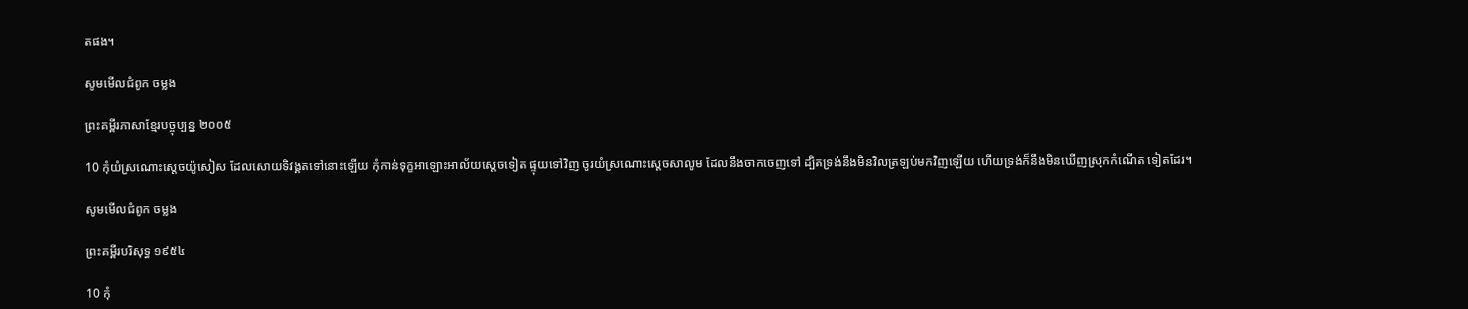តផង។

សូមមើលជំពូក ចម្លង

ព្រះគម្ពីរភាសាខ្មែរបច្ចុប្បន្ន ២០០៥

10 កុំយំស្រណោះស្ដេចយ៉ូសៀស ដែលសោយទិវង្គតទៅនោះឡើយ កុំកាន់ទុក្ខអាឡោះ‌អាល័យស្ដេចទៀត ផ្ទុយទៅវិញ ចូរយំស្រណោះស្ដេចសាលូម ដែលនឹងចាកចេញទៅ ដ្បិតទ្រង់នឹងមិនវិលត្រឡប់មកវិញឡើយ ហើយទ្រង់ក៏នឹងមិនឃើញស្រុកកំណើត ទៀតដែរ។

សូមមើលជំពូក ចម្លង

ព្រះគម្ពីរបរិសុទ្ធ ១៩៥៤

10 កុំ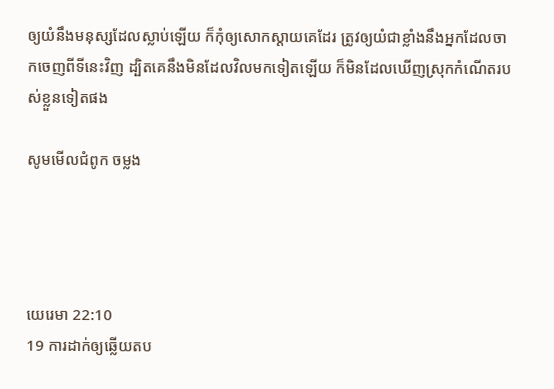ឲ្យយំនឹងមនុស្សដែលស្លាប់ឡើយ ក៏កុំឲ្យសោកស្តាយគេដែរ ត្រូវឲ្យយំជាខ្លាំងនឹងអ្នកដែលចាកចេញពីទីនេះវិញ ដ្បិតគេនឹងមិនដែលវិលមកទៀតឡើយ ក៏មិនដែលឃើញស្រុកកំណើតរបស់ខ្លួនទៀតផង

សូមមើលជំពូក ចម្លង




យេរេមា 22:10
19 ការដាក់ឲ្យឆ្លើយតប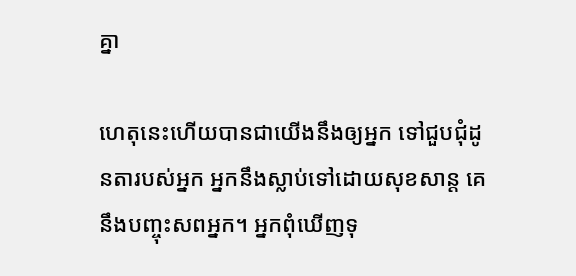គ្នា

ហេតុនេះហើយបានជាយើងនឹងឲ្យអ្នក ទៅជួប‌ជុំដូន‌តារបស់អ្នក អ្នកនឹងស្លាប់ទៅដោយសុខ‌សាន្ត គេនឹងបញ្ចុះសពអ្នក។ អ្នកពុំឃើញទុ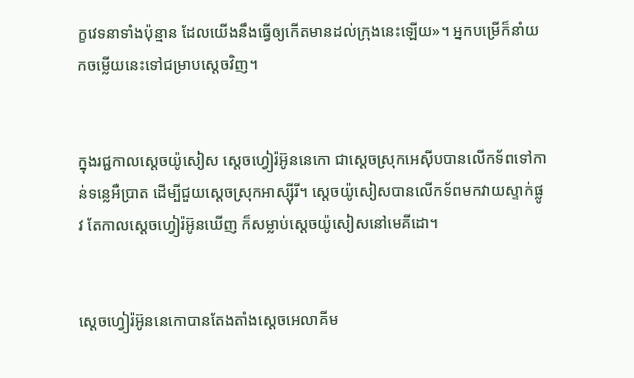ក្ខវេទនាទាំងប៉ុន្មាន ដែលយើងនឹងធ្វើឲ្យកើតមានដល់ក្រុងនេះឡើយ»។ អ្នកបម្រើក៏នាំយកចម្លើយនេះទៅជម្រាបស្តេចវិញ។


ក្នុងរជ្ជកាលស្តេចយ៉ូសៀស ស្តេចហ្វៀរ៉អ៊ូន‌នេកោ ជាស្តេចស្រុកអេស៊ីបបានលើកទ័ពទៅកាន់ទន្លេអឺ‌ប្រាត ដើម្បីជួយស្តេចស្រុកអាស្ស៊ី‌រី។ ស្តេចយ៉ូសៀសបានលើកទ័ពមកវាយស្ទាក់ផ្លូវ តែកាលស្តេចហ្វៀរ៉អ៊ូនឃើញ ក៏សម្លាប់ស្តេចយ៉ូសៀសនៅមេគី‌ដោ។


ស្តេចហ្វៀរ៉‌អ៊ូន‌នេ‌កោបានតែង‌តាំងស្តេចអេលា‌គីម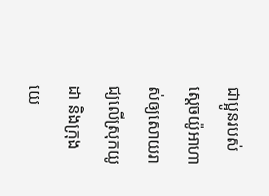ជាប្អូនរបស់ស្តេចយ៉ូ‌អា‌ហាស់ឲ្យសោយរាជ្យលើស្រុកយូដា និងក្រុងយេ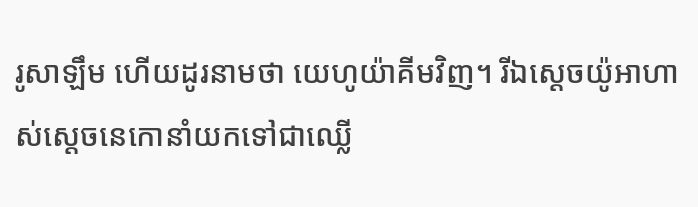រូ‌សាឡឹម ហើយដូរនាមថា យេហូ‌យ៉ាគីមវិញ។ រីឯស្តេចយ៉ូ‌អា‌ហាស់ស្តេចនេកោនាំយកទៅជាឈ្លើ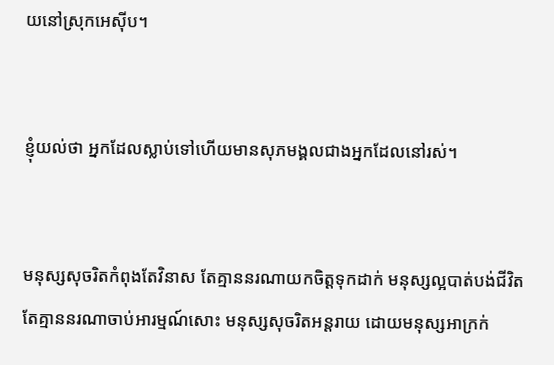យនៅស្រុកអេស៊ីប។


ខ្ញុំយល់ថា អ្នកដែលស្លាប់ទៅហើយមានសុភ‌មង្គលជាងអ្នកដែលនៅរស់។


មនុស្សសុចរិតកំពុងតែវិនាស តែគ្មាននរណាយកចិត្តទុកដាក់ មនុស្សល្អបាត់បង់ជីវិត តែគ្មាននរណាចាប់អារម្មណ៍សោះ មនុស្សសុចរិតអន្តរាយ ដោយមនុស្សអាក្រក់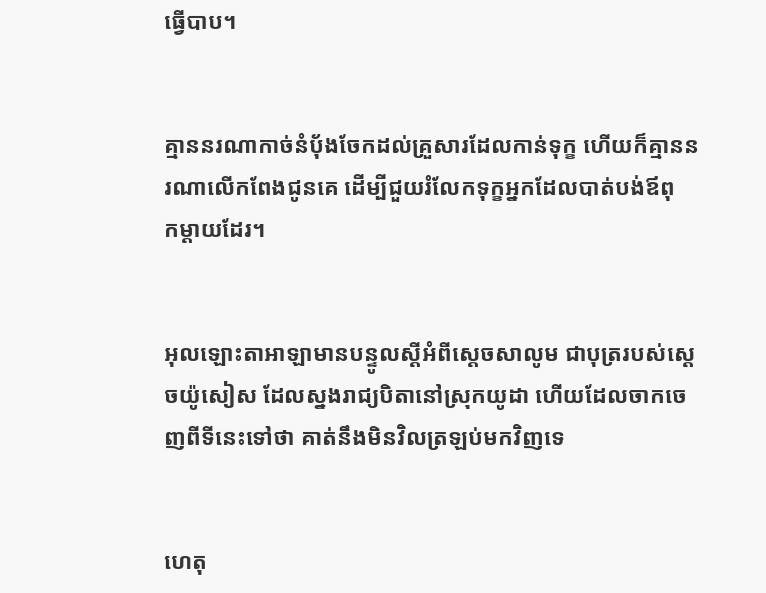ធ្វើបាប។


គ្មាននរណាកាច់នំបុ័ងចែកដល់គ្រួសារដែលកាន់ទុក្ខ ហើយក៏គ្មាននរណាលើកពែងជូនគេ ដើម្បីជួយរំលែកទុក្ខអ្នកដែលបាត់បង់ឪពុក‌ម្ដាយដែរ។


អុលឡោះ‌តាអាឡាមានបន្ទូលស្ដីអំពីស្ដេចសាលូម ជាបុត្ររបស់ស្ដេចយ៉ូសៀស ដែលស្នងរាជ្យបិតានៅស្រុកយូដា ហើយដែលចាកចេញពីទីនេះទៅថា គាត់នឹងមិនវិលត្រឡប់មកវិញទេ


ហេតុ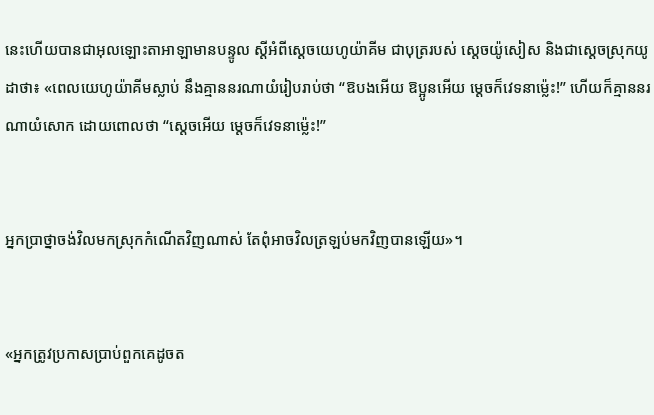នេះហើយបានជាអុលឡោះ‌តាអាឡាមានបន្ទូល ស្ដីអំពីស្ដេចយេហូ‌យ៉ាគីម ជាបុត្ររបស់ ស្តេចយ៉ូសៀស និងជាស្ដេចស្រុកយូដាថា៖ «ពេលយេហូ‌យ៉ាគីមស្លាប់ នឹងគ្មាននរណាយំរៀបរាប់ថា “ឱបងអើយ ឱប្អូនអើយ ម្ដេចក៏វេទនាម៉្លេះ!” ហើយក៏គ្មាននរណាយំសោក ដោយពោលថា “ស្តេចអើយ ម្ដេចក៏វេទនាម៉្លេះ!”


អ្នកប្រាថ្នាចង់វិលមកស្រុកកំណើតវិញណាស់ តែពុំអាចវិលត្រឡប់មកវិញបានឡើយ»។


«អ្នកត្រូវប្រកាសប្រាប់ពួកគេដូចត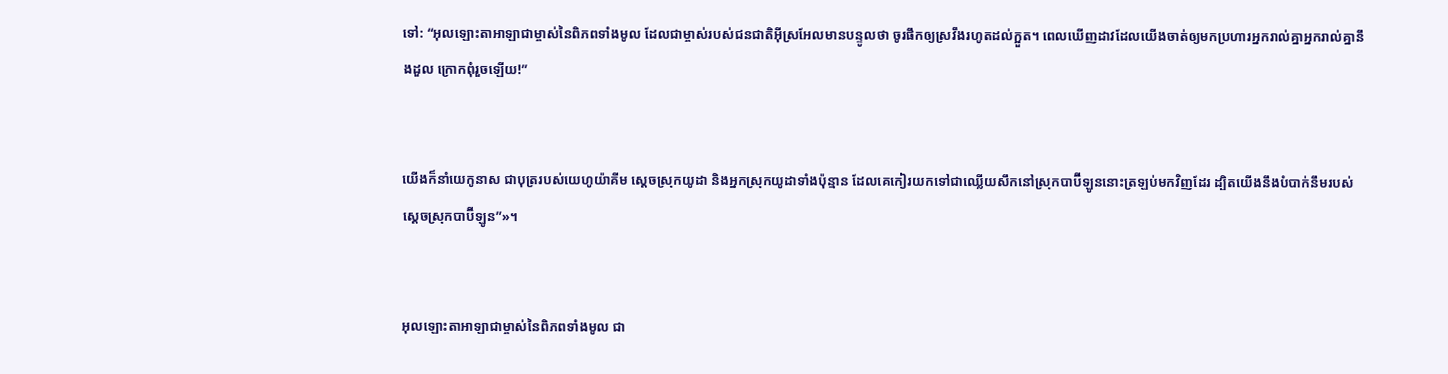ទៅ: “អុលឡោះ‌តាអាឡាជាម្ចាស់នៃពិភពទាំងមូល ដែលជាម្ចាស់របស់ជន‌ជាតិអ៊ីស្រ‌អែលមានបន្ទូលថា ចូរផឹកឲ្យស្រវឹងរហូតដល់ក្អួត។ ពេលឃើញដាវដែលយើងចាត់ឲ្យមកប្រហារអ្នករាល់គ្នាអ្នករាល់គ្នានឹងដួល ក្រោកពុំរួចឡើយ!”


យើងក៏នាំយេកូ‌នាស ជាបុត្ររបស់យេហូ‌យ៉ាគីម ស្ដេចស្រុកយូដា និងអ្នកស្រុកយូដាទាំងប៉ុន្មាន ដែលគេកៀរយកទៅជាឈ្លើយសឹកនៅស្រុកបាប៊ី‌ឡូននោះត្រឡប់មកវិញដែរ ដ្បិតយើងនឹងបំបាក់នឹមរបស់ស្ដេចស្រុកបាប៊ី‌ឡូន”»។


អុលឡោះ‌តាអាឡាជាម្ចាស់នៃពិភពទាំងមូល ជា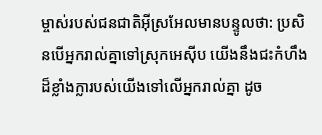ម្ចាស់របស់ជន‌ជាតិអ៊ីស្រ‌អែលមានបន្ទូលថា: ប្រសិនបើអ្នករាល់គ្នាទៅស្រុកអេស៊ីប យើងនឹងជះកំហឹងដ៏ខ្លាំង‌ក្លារបស់យើងទៅលើអ្នករាល់គ្នា ដូច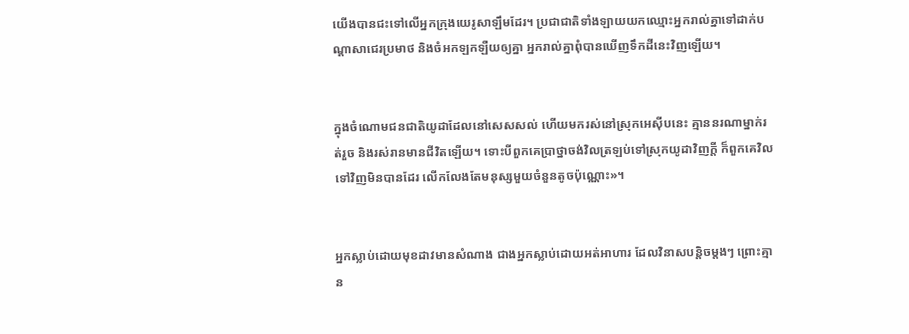យើងបានជះទៅលើអ្នកក្រុងយេរូ‌សាឡឹមដែរ។ ប្រជា‌ជាតិទាំង‌ឡាយយកឈ្មោះអ្នករាល់គ្នាទៅដាក់បណ្ដាសាជេរប្រមាថ និងចំអក‌ឡក‌ឡឺយឲ្យគ្នា អ្នករាល់គ្នាពុំបានឃើញទឹកដីនេះវិញឡើយ។


ក្នុងចំណោមជន‌ជាតិយូដាដែលនៅសេស‌សល់ ហើយមករស់នៅស្រុកអេស៊ីបនេះ គ្មាននរណាម្នាក់រត់រួច និងរស់រានមានជីវិតឡើយ។ ទោះបីពួកគេប្រាថ្នាចង់វិលត្រឡប់ទៅស្រុកយូដាវិញក្ដី ក៏ពួកគេវិលទៅវិញមិនបានដែរ លើក‌លែងតែមនុស្សមួយចំនួនតូចប៉ុណ្ណោះ»។


អ្នកស្លាប់ដោយមុខដាវមានសំណាង ជាងអ្នកស្លាប់ដោយអត់អាហារ ដែលវិនាសបន្តិចម្ដងៗ ព្រោះគ្មាន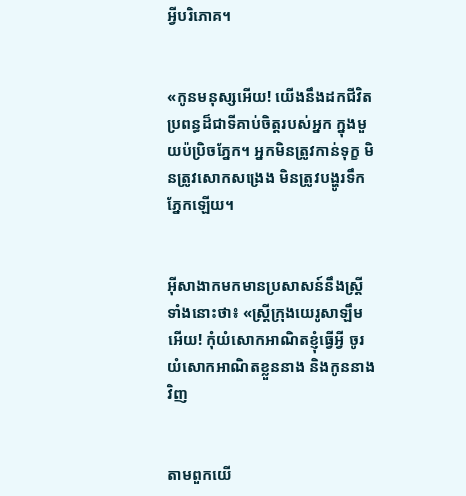អ្វីបរិភោគ។


«កូនមនុស្សអើយ! យើងនឹងដកជីវិតប្រពន្ធដ៏ជាទីគាប់ចិត្តរបស់អ្នក ក្នុងមួយប៉ប្រិចភ្នែក។ អ្នកមិនត្រូវកាន់ទុក្ខ មិនត្រូវសោកសង្រេង មិនត្រូវបង្ហូរទឹកភ្នែកឡើយ។


អ៊ីសាងាកមកមានប្រសាសន៍នឹងស្ដ្រីទាំងនោះថា៖ «ស្ដ្រីក្រុងយេរូ‌សាឡឹមអើយ! កុំយំសោកអាណិតខ្ញុំធ្វើអ្វី ចូរយំសោកអាណិតខ្លួននាង និងកូននាងវិញ


តាមពួកយើ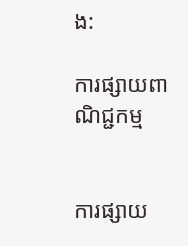ង:

ការផ្សាយពាណិជ្ជកម្ម


ការផ្សាយ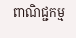ពាណិជ្ជកម្ម